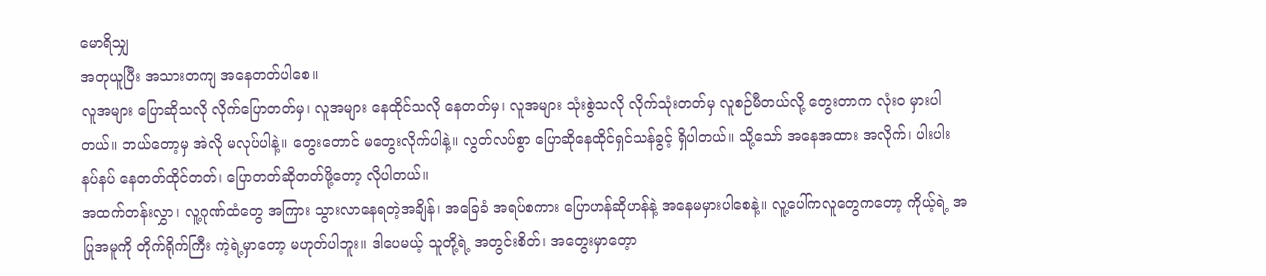မောရိသျှ
အတုယူပြီး အသားတကျ အနေတတ်ပါစေ။
လူအများ ပြောဆိုသလို လိုက်ပြောတတ်မှ၊ လူအများ နေထိုင်သလို နေတတ်မှ၊ လူအများ သုံးစွဲသလို လိုက်သုံးတတ်မှ လူစဉ်မီတယ်လို့ တွေးတာက လုံးဝ မှားပါတယ်။ ဘယ်တော့မှ အဲလို မလုပ်ပါနဲ့။ တွေးတောင် မတွေးလိုက်ပါနဲ့။ လွတ်လပ်စွာ ပြောဆိုနေထိုင်ရှင်သန်ခွင့် ရှိပါတယ်။ သို့သော် အနေအထား အလိုက်၊ ပါးပါးနပ်နပ် နေတတ်ထိုင်တတ်၊ ပြောတတ်ဆိုတတ်ဖို့တော့ လိုပါတယ်။
အထက်တန်းလွှာ၊ လူ့ဂုဏ်ထံတွေ အကြား သွားလာနေရတဲ့အချိန်၊ အခြေခံ အရပ်စကား ပြောဟန်ဆိုဟန်နဲ့ အနေမမှားပါစေနဲ့။ လူ့ပေါ်ကလူတွေကတော့ ကိုယ့်ရဲ့ အပြုအမူကို တိုက်ရိုက်ကြီး ကဲ့ရဲ့မှာတော့ မဟုတ်ပါဘူး။ ဒါပေမယ့် သူတို့ရဲ့ အတွင်းစိတ်၊ အတွေးမှာတေ့ာ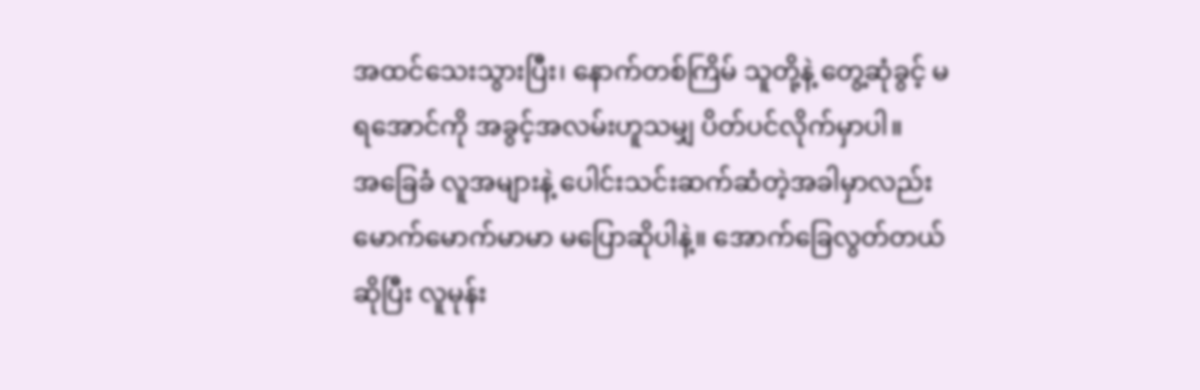အထင်သေးသွားပြီး၊ နောက်တစ်ကြိမ် သူတို့နဲ့ တွေ့ဆုံခွင့် မရအောင်ကို အခွင့်အလမ်းဟူသမျှ ပိတ်ပင်လိုက်မှာပါ။
အခြေခံ လူအများနဲ့ ပေါင်းသင်းဆက်ဆံတဲ့အခါမှာလည်း မောက်မောက်မာမာ မပြောဆိုပါနဲ့။ အောက်ခြေလွတ်တယ်ဆိုပြီး လူမုန်း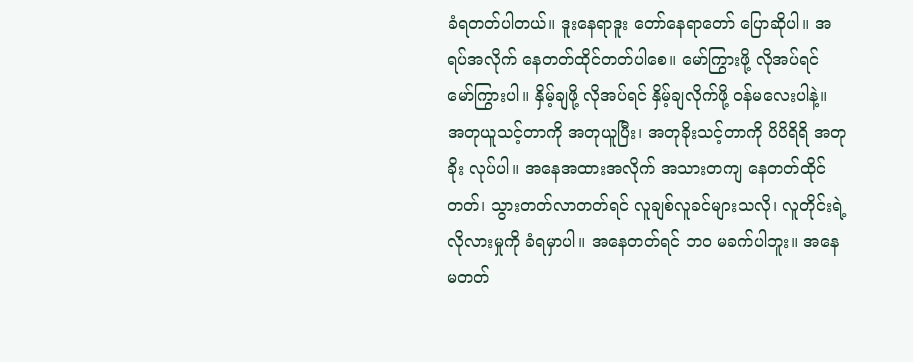ခံရတတ်ပါတယ်။ ဒူးနေရာဒူး တော်နေရာတော် ပြောဆိုပါ။ အရပ်အလိုက် နေတတ်ထိုင်တတ်ပါစေ။ မော်ကြွားဖို့ လိုအပ်ရင် မော်ကြွားပါ။ နှိမ့်ချဖို့ လိုအပ်ရင် နှိမ့်ချလိုက်ဖို့ ဝန်မလေးပါနဲ့။
အတုယူသင့်တာကို အတုယူပြီး၊ အတုခိုးသင့်တာကို ပိပိရိရိ အတုခိုး လုပ်ပါ။ အနေအထားအလိုက် အသားတကျ နေတတ်ထိုင်တတ်၊ သွားတတ်လာတတ်ရင် လူချစ်လူခင်များသလို၊ လူတိုင်းရဲ့ လိုလားမှုကို ခံရမှာပါ။ အနေတတ်ရင် ဘဝ မခက်ပါဘူး။ အနေမတတ်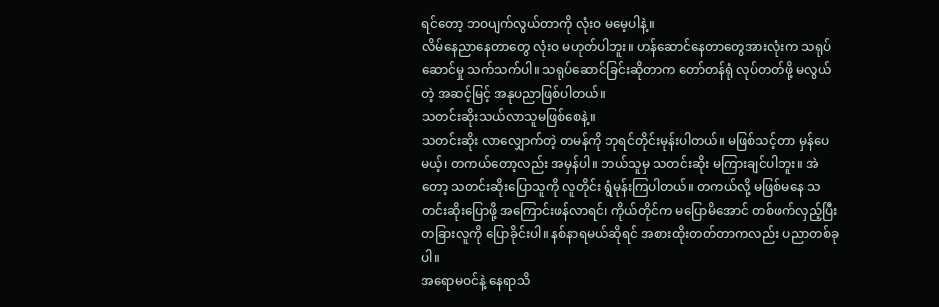ရင်တော့ ဘဝပျက်လွယ်တာကို လုံးဝ မမေ့ပါနဲ့။
လိမ်နေညာနေတာတွေ လုံးဝ မဟုတ်ပါဘူး။ ဟန်ဆောင်နေတာတွေအားလုံးက သရုပ်ဆောင်မှု သက်သက်ပါ။ သရုပ်ဆောင်ခြင်းဆိုတာက တော်တန်ရုံ လုပ်တတ်ဖို့ မလွယ်တဲ့ အဆင့်မြင့် အနုပညာဖြစ်ပါတယ်။
သတင်းဆိုးသယ်လာသူမဖြစ်စေနဲ့။
သတင်းဆိုး လာလျှောက်တဲ့ တမန်ကို ဘုရင်တိုင်းမုန်းပါတယ်။ မဖြစ်သင့်တာ မှန်ပေမယ့်၊ တကယ်တော့လည်း အမှန်ပါ။ ဘယ်သူမှ သတင်းဆိုး မကြားချင်ပါဘူး။ အဲတော့ သတင်းဆိုးပြောသူကို လူတိုင်း ရွံမုန်းကြပါတယ်။ တကယ်လို့ မဖြစ်မနေ သတင်းဆိုးပြောဖို့ အကြောင်းဖန်လာရင်၊ ကိုယ်တိုင်က မပြောမိအောင် တစ်ဖက်လှည့်ပြီး တခြားလူကို ပြောခိုင်းပါ။ နစ်နာရမယ်ဆိုရင် အစားထိုးတတ်တာကလည်း ပညာတစ်ခုပါ။
အရောမဝင်နဲ့ နေရာသိ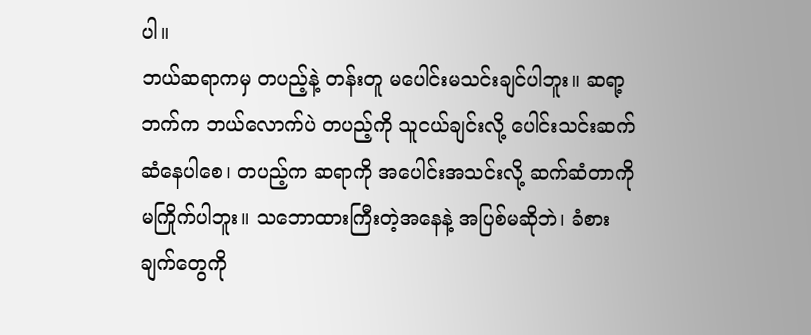ပါ။
ဘယ်ဆရာကမှ တပည့်နဲ့ တန်းတူ မပေါင်းမသင်းချင်ပါဘူး။ ဆရာ့ဘက်က ဘယ်လောက်ပဲ တပည့်ကို သူငယ်ချင်းလို့ ပေါင်းသင်းဆက်ဆံနေပါစေ၊ တပည့်က ဆရာကို အပေါင်းအသင်းလို့ ဆက်ဆံတာကို မကြိုက်ပါဘူး။ သဘောထားကြီးတဲ့အနေနဲ့ အပြစ်မဆိုဘဲ၊ ခံစားချက်တွေကို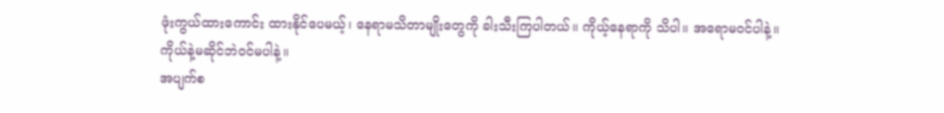ဖုံးကွယ်ထားကောင်း ထားနိုင်ပေမယ့်၊ နေရာမသိတာမျိုးတွေကို ခါးသီးကြပါတယ်။ ကိုယ့်နေရာကို သိပါ။ အရောမဝင်ပါနဲ့။
ကိုယ်နဲ့မဆိုင်ဘဲဝင်မပါနဲ့။
အပျက်စ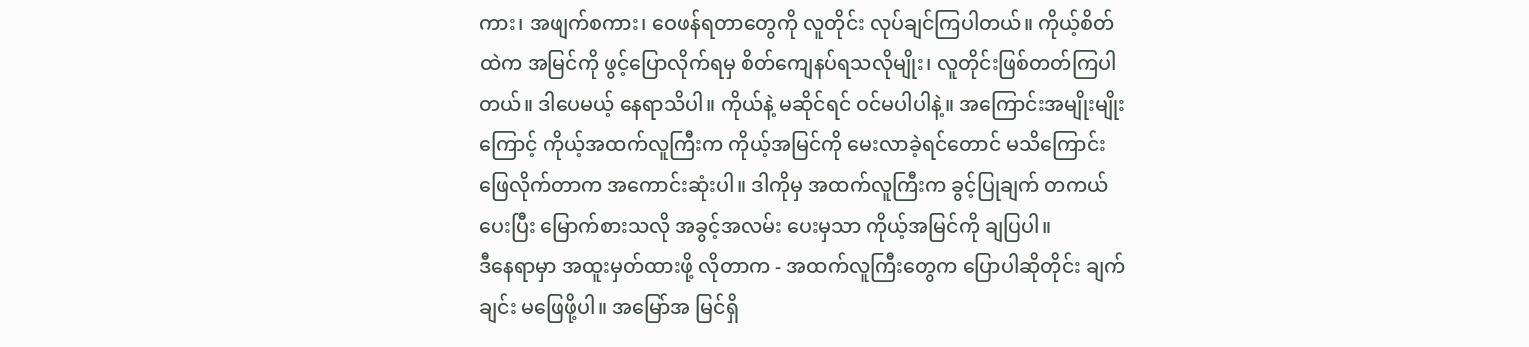ကား၊ အဖျက်စကား၊ ဝေဖန်ရတာတွေကို လူတိုင်း လုပ်ချင်ကြပါတယ်။ ကိုယ့်စိတ်ထဲက အမြင်ကို ဖွင့်ပြောလိုက်ရမှ စိတ်ကျေနပ်ရသလိုမျိုး၊ လူတိုင်းဖြစ်တတ်ကြပါတယ်။ ဒါပေမယ့် နေရာသိပါ။ ကိုယ်နဲ့ မဆိုင်ရင် ဝင်မပါပါနဲ့။ အကြောင်းအမျိုးမျိုးကြောင့် ကိုယ့်အထက်လူကြီးက ကိုယ့်အမြင်ကို မေးလာခဲ့ရင်တောင် မသိကြောင်း ဖြေလိုက်တာက အကောင်းဆုံးပါ။ ဒါကိုမှ အထက်လူကြီးက ခွင့်ပြုချက် တကယ်ပေးပြီး မြောက်စားသလို အခွင့်အလမ်း ပေးမှသာ ကိုယ့်အမြင်ကို ချပြပါ။
ဒီနေရာမှာ အထူးမှတ်ထားဖို့ လိုတာက - အထက်လူကြီးတွေက ပြောပါဆိုတိုင်း ချက်ချင်း မဖြေဖို့ပါ။ အမြော်အ မြင်ရှိ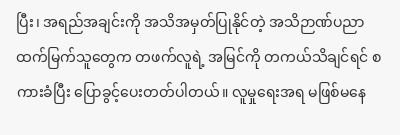ပြီး၊ အရည်အချင်းကို အသိအမှတ်ပြုနိုင်တဲ့ အသိဉာဏ်ပညာ ထက်မြက်သူတွေက တဖက်လူရဲ့ အမြင်ကို တကယ်သိချင်ရင် စကားခံပြီး ပြောခွင့်ပေးတတ်ပါတယ်။ လူမှုရေးအရ မဖြစ်မနေ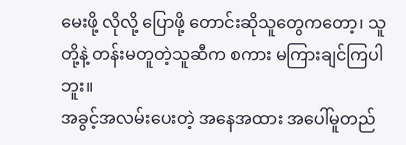မေးဖို့ လိုလို့ ပြောဖို့ တောင်းဆိုသူတွေကတော့၊ သူတို့နဲ့ တန်းမတူတဲ့သူဆီက စကား မကြားချင်ကြပါဘူး။
အခွင့်အလမ်းပေးတဲ့ အနေအထား အပေါ်မူတည်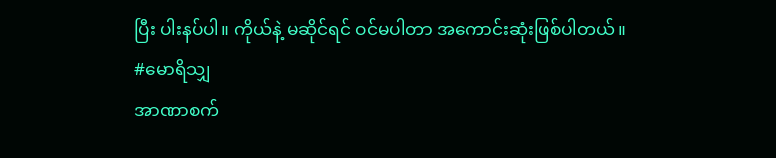ပြီး ပါးနပ်ပါ။ ကိုယ်နဲ့ မဆိုင်ရင် ဝင်မပါတာ အကောင်းဆုံးဖြစ်ပါတယ်။
#မောရိသျှ
အာဏာစက်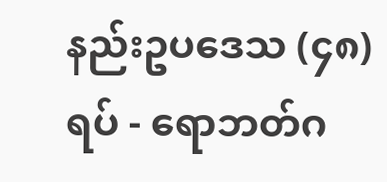နည်းဥပဒေသ (၄၈) ရပ် - ရောဘတ်ဂ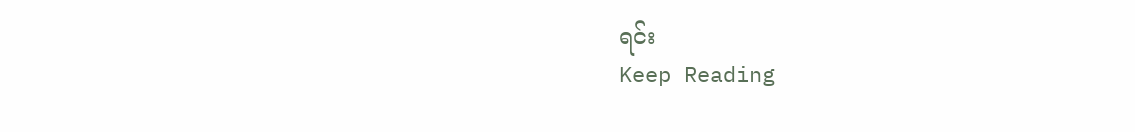ရင်း
Keep Reading